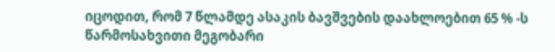იცოდით, რომ 7 წლამდე ასაკის ბავშვების დაახლოებით 65 % -ს წარმოსახვითი მეგობარი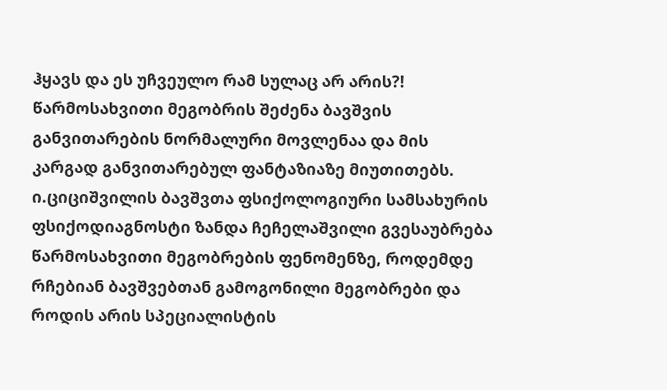ჰყავს და ეს უჩვეულო რამ სულაც არ არის?! წარმოსახვითი მეგობრის შეძენა ბავშვის განვითარების ნორმალური მოვლენაა და მის კარგად განვითარებულ ფანტაზიაზე მიუთითებს. ი.ციციშვილის ბავშვთა ფსიქოლოგიური სამსახურის ფსიქოდიაგნოსტი ზანდა ჩეჩელაშვილი გვესაუბრება წარმოსახვითი მეგობრების ფენომენზე, როდემდე რჩებიან ბავშვებთან გამოგონილი მეგობრები და როდის არის სპეციალისტის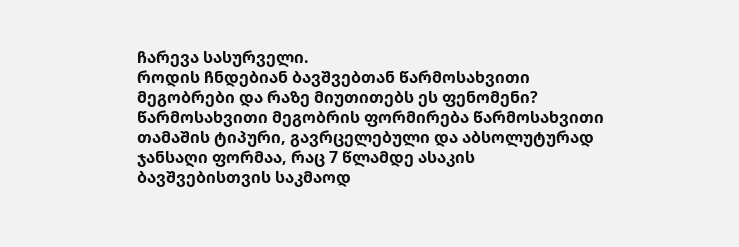ჩარევა სასურველი.
როდის ჩნდებიან ბავშვებთან წარმოსახვითი მეგობრები და რაზე მიუთითებს ეს ფენომენი?
წარმოსახვითი მეგობრის ფორმირება წარმოსახვითი თამაშის ტიპური, გავრცელებული და აბსოლუტურად ჯანსაღი ფორმაა, რაც 7 წლამდე ასაკის ბავშვებისთვის საკმაოდ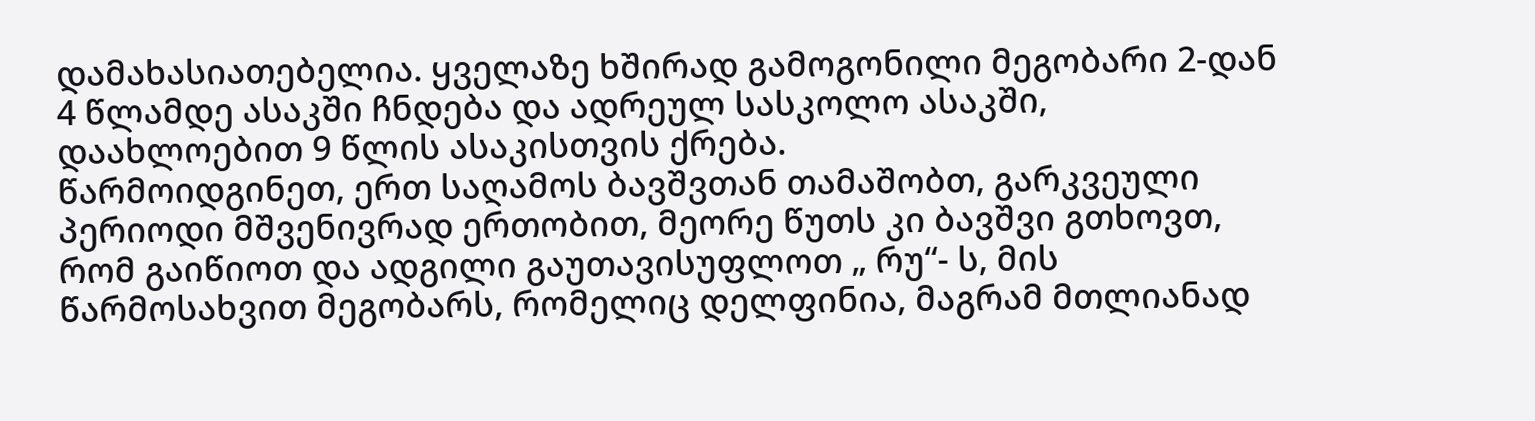დამახასიათებელია. ყველაზე ხშირად გამოგონილი მეგობარი 2-დან 4 წლამდე ასაკში ჩნდება და ადრეულ სასკოლო ასაკში, დაახლოებით 9 წლის ასაკისთვის ქრება.
წარმოიდგინეთ, ერთ საღამოს ბავშვთან თამაშობთ, გარკვეული პერიოდი მშვენივრად ერთობით, მეორე წუთს კი ბავშვი გთხოვთ, რომ გაიწიოთ და ადგილი გაუთავისუფლოთ „ რუ“- ს, მის წარმოსახვით მეგობარს, რომელიც დელფინია, მაგრამ მთლიანად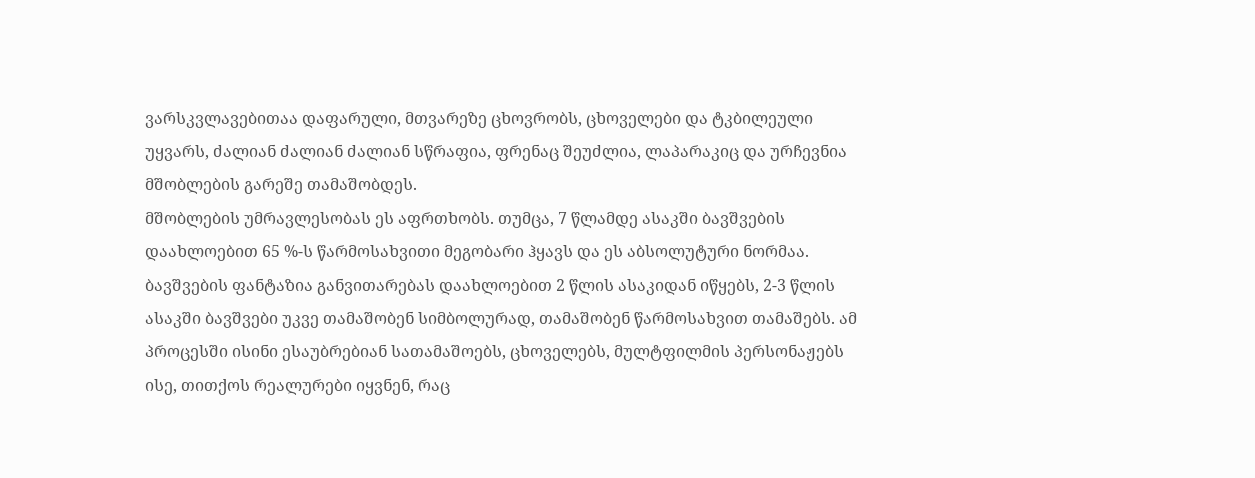ვარსკვლავებითაა დაფარული, მთვარეზე ცხოვრობს, ცხოველები და ტკბილეული უყვარს, ძალიან ძალიან ძალიან სწრაფია, ფრენაც შეუძლია, ლაპარაკიც და ურჩევნია მშობლების გარეშე თამაშობდეს.
მშობლების უმრავლესობას ეს აფრთხობს. თუმცა, 7 წლამდე ასაკში ბავშვების დაახლოებით 65 %-ს წარმოსახვითი მეგობარი ჰყავს და ეს აბსოლუტური ნორმაა.
ბავშვების ფანტაზია განვითარებას დაახლოებით 2 წლის ასაკიდან იწყებს, 2-3 წლის ასაკში ბავშვები უკვე თამაშობენ სიმბოლურად, თამაშობენ წარმოსახვით თამაშებს. ამ პროცესში ისინი ესაუბრებიან სათამაშოებს, ცხოველებს, მულტფილმის პერსონაჟებს ისე, თითქოს რეალურები იყვნენ, რაც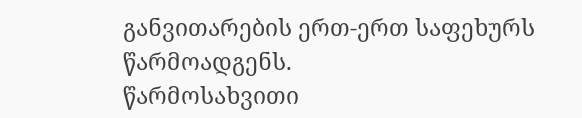განვითარების ერთ-ერთ საფეხურს წარმოადგენს.
წარმოსახვითი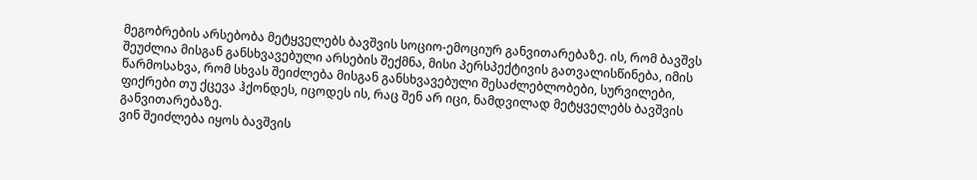მეგობრების არსებობა მეტყველებს ბავშვის სოციო-ემოციურ განვითარებაზე. ის, რომ ბავშვს შეუძლია მისგან განსხვავებული არსების შექმნა, მისი პერსპექტივის გათვალისწინება, იმის წარმოსახვა, რომ სხვას შეიძლება მისგან განსხვავებული შესაძლებლობები, სურვილები, ფიქრები თუ ქცევა ჰქონდეს, იცოდეს ის, რაც შენ არ იცი, ნამდვილად მეტყველებს ბავშვის განვითარებაზე.
ვინ შეიძლება იყოს ბავშვის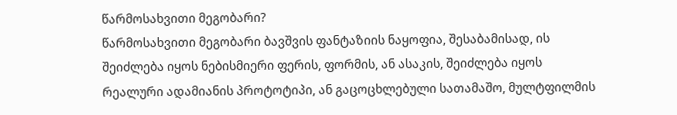წარმოსახვითი მეგობარი?
წარმოსახვითი მეგობარი ბავშვის ფანტაზიის ნაყოფია, შესაბამისად, ის შეიძლება იყოს ნებისმიერი ფერის, ფორმის, ან ასაკის, შეიძლება იყოს რეალური ადამიანის პროტოტიპი, ან გაცოცხლებული სათამაშო, მულტფილმის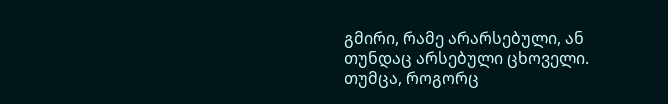გმირი, რამე არარსებული, ან თუნდაც არსებული ცხოველი. თუმცა, როგორც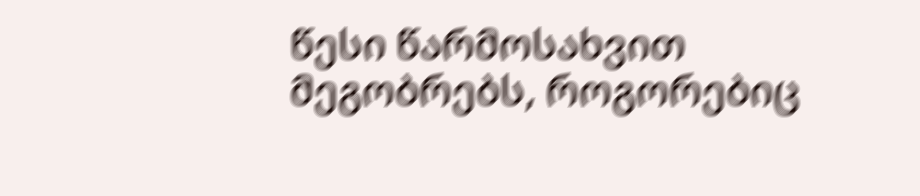წესი წარმოსახვით მეგობრებს, როგორებიც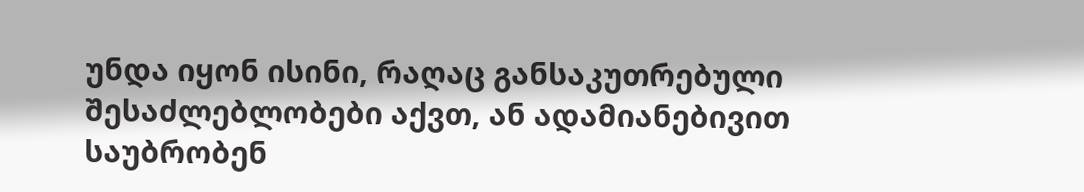უნდა იყონ ისინი, რაღაც განსაკუთრებული შესაძლებლობები აქვთ, ან ადამიანებივით საუბრობენ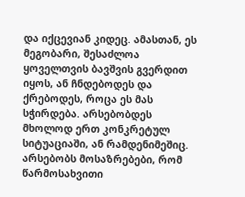და იქცევიან კიდეც. ამასთან, ეს მეგობარი, შესაძლოა ყოველთვის ბავშვის გვერდით იყოს, ან ჩნდებოდეს და ქრებოდეს, როცა ეს მას სჭირდება. არსებობდეს მხოლოდ ერთ კონკრეტულ სიტუაციაში, ან რამდენიმეშიც.
არსებობს მოსაზრებები, რომ წარმოსახვითი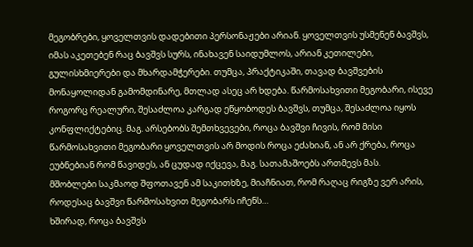მეგობრები, ყოველთვის დადებითი პერსონაჟები არიან. ყოველთვის უსმენენ ბავშვს, იმას აკეთებენ რაც ბავშვს სურს, ინახავენ საიდუმლოს, არიან კეთილები, გულისხმიერები და მხარდამჭერები. თუმცა, პრაქტიკაში, თავად ბავშვების მონაყოლიდან გამომდინარე, მთლად ასეც არ ხდება. წარმოსახვითი მეგობარი, ისევე როგორც რეალური, შესაძლოა კარგად ეწყობოდეს ბავშვს, თუმცა, შესაძლოა იყოს კონფლიქტებიც. მაგ. არსებობს შემთხვევები, როცა ბავშვი ჩივის, რომ მისი წარმოსახვითი მეგობარი ყოველთვის არ მოდის როცა ეძახიან, ან არ ქრება, როცა ეუბნებიან რომ წავიდეს, ან ცუდად იქცევა, მაგ. სათამაშოებს ართმევს მას.
მშობლები საკმაოდ შფოთავენ ამ საკითხზე, მიაჩნიათ, რომ რაღაც რიგზე ვერ არის, როდესაც ბავშვი წარმოსახვით მეგობარს იჩენს…
ხშირად, როცა ბავშვს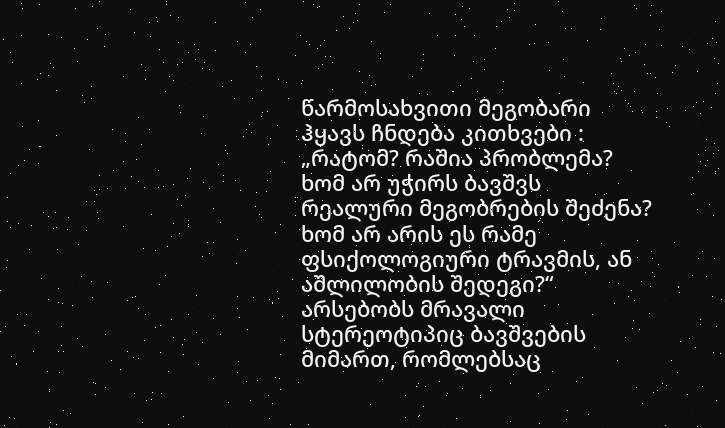წარმოსახვითი მეგობარი ჰყავს ჩნდება კითხვები : „რატომ? რაშია პრობლემა? ხომ არ უჭირს ბავშვს რეალური მეგობრების შეძენა? ხომ არ არის ეს რამე ფსიქოლოგიური ტრავმის, ან აშლილობის შედეგი?“
არსებობს მრავალი სტერეოტიპიც ბავშვების მიმართ, რომლებსაც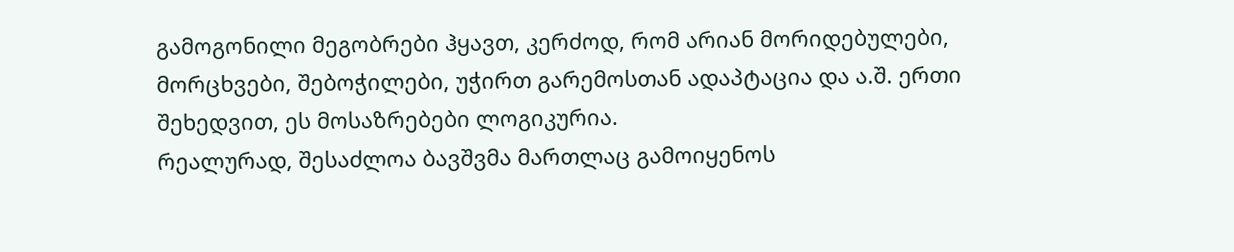გამოგონილი მეგობრები ჰყავთ, კერძოდ, რომ არიან მორიდებულები, მორცხვები, შებოჭილები, უჭირთ გარემოსთან ადაპტაცია და ა.შ. ერთი შეხედვით, ეს მოსაზრებები ლოგიკურია.
რეალურად, შესაძლოა ბავშვმა მართლაც გამოიყენოს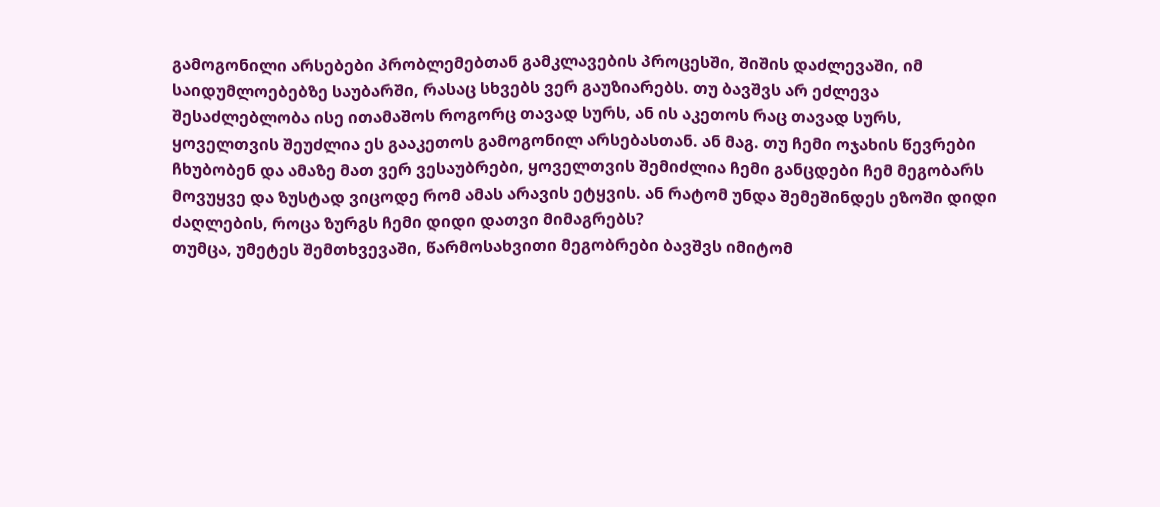გამოგონილი არსებები პრობლემებთან გამკლავების პროცესში, შიშის დაძლევაში, იმ საიდუმლოებებზე საუბარში, რასაც სხვებს ვერ გაუზიარებს. თუ ბავშვს არ ეძლევა შესაძლებლობა ისე ითამაშოს როგორც თავად სურს, ან ის აკეთოს რაც თავად სურს, ყოველთვის შეუძლია ეს გააკეთოს გამოგონილ არსებასთან. ან მაგ. თუ ჩემი ოჯახის წევრები ჩხუბობენ და ამაზე მათ ვერ ვესაუბრები, ყოველთვის შემიძლია ჩემი განცდები ჩემ მეგობარს მოვუყვე და ზუსტად ვიცოდე რომ ამას არავის ეტყვის. ან რატომ უნდა შემეშინდეს ეზოში დიდი ძაღლების, როცა ზურგს ჩემი დიდი დათვი მიმაგრებს?
თუმცა, უმეტეს შემთხვევაში, წარმოსახვითი მეგობრები ბავშვს იმიტომ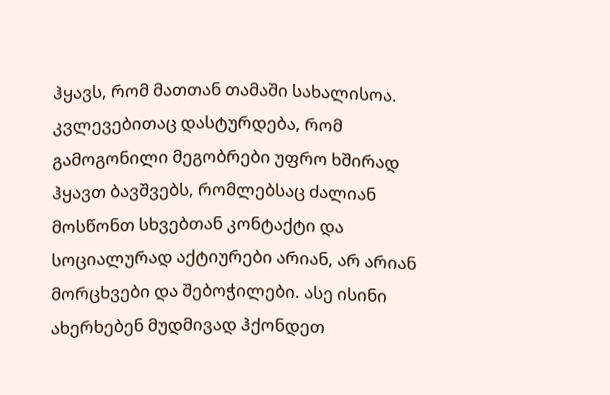ჰყავს, რომ მათთან თამაში სახალისოა. კვლევებითაც დასტურდება, რომ გამოგონილი მეგობრები უფრო ხშირად ჰყავთ ბავშვებს, რომლებსაც ძალიან მოსწონთ სხვებთან კონტაქტი და სოციალურად აქტიურები არიან, არ არიან მორცხვები და შებოჭილები. ასე ისინი ახერხებენ მუდმივად ჰქონდეთ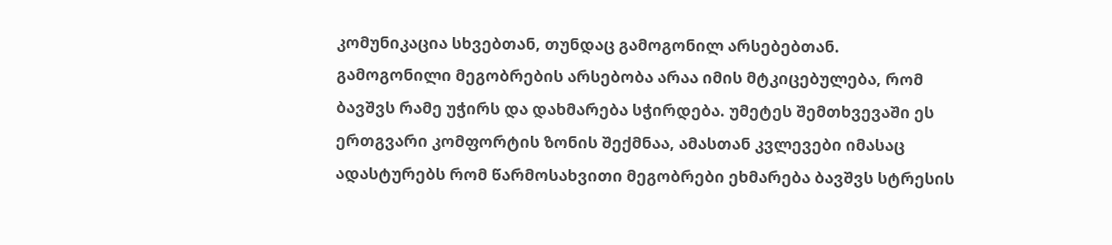კომუნიკაცია სხვებთან, თუნდაც გამოგონილ არსებებთან.
გამოგონილი მეგობრების არსებობა არაა იმის მტკიცებულება, რომ ბავშვს რამე უჭირს და დახმარება სჭირდება. უმეტეს შემთხვევაში ეს ერთგვარი კომფორტის ზონის შექმნაა, ამასთან კვლევები იმასაც ადასტურებს რომ წარმოსახვითი მეგობრები ეხმარება ბავშვს სტრესის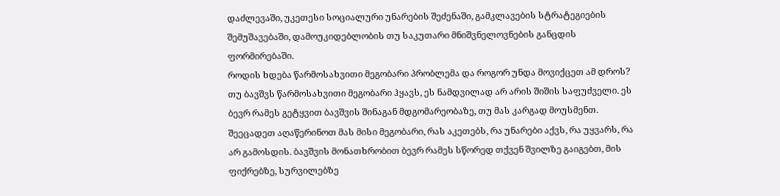დაძლევაში, უკეთესი სოციალური უნარების შეძენაში, გამკლავების სტრატეგიების შემუშავებაში, დამოუკიდებლობის თუ საკუთარი მნიშვნელოვნების განცდის ფორმირებაში.
როდის ხდება წარმოსახვითი მეგობარი პრობლემა და როგორ უნდა მოვიქცეთ ამ დროს?
თუ ბავშვს წარმოსახვითი მეგობარი ჰყავს, ეს ნამდვილად არ არის შიშის საფუძველი. ეს ბევრ რამეს გეტყვით ბავშვის შინაგან მდგომარეობაზე, თუ მას კარგად მოუსმენთ. შეეცადეთ აღაწერინოთ მას მისი მეგობარი, რას აკეთებს, რა უნარები აქვს, რა უყვარს, რა არ გამოსდის. ბავშვის მონათხრობით ბევრ რამეს სწორედ თქვენ შვილზე გაიგებთ, მის ფიქრებზე, სურვილებზე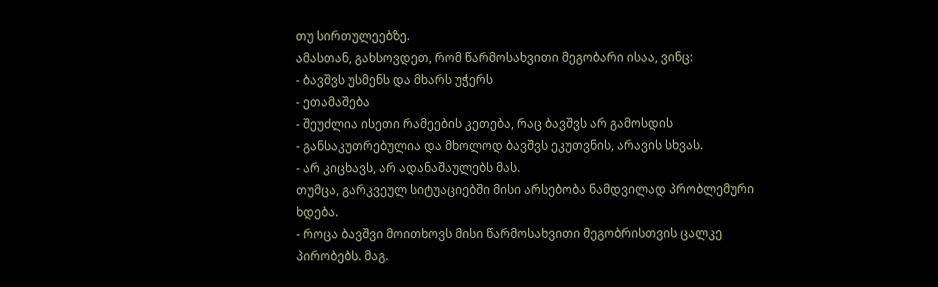თუ სირთულეებზე.
ამასთან, გახსოვდეთ, რომ წარმოსახვითი მეგობარი ისაა, ვინც:
- ბავშვს უსმენს და მხარს უჭერს
- ეთამაშება
- შეუძლია ისეთი რამეების კეთება, რაც ბავშვს არ გამოსდის
- განსაკუთრებულია და მხოლოდ ბავშვს ეკუთვნის, არავის სხვას.
- არ კიცხავს, არ ადანაშაულებს მას.
თუმცა, გარკვეულ სიტუაციებში მისი არსებობა ნამდვილად პრობლემური ხდება.
- როცა ბავშვი მოითხოვს მისი წარმოსახვითი მეგობრისთვის ცალკე პირობებს. მაგ.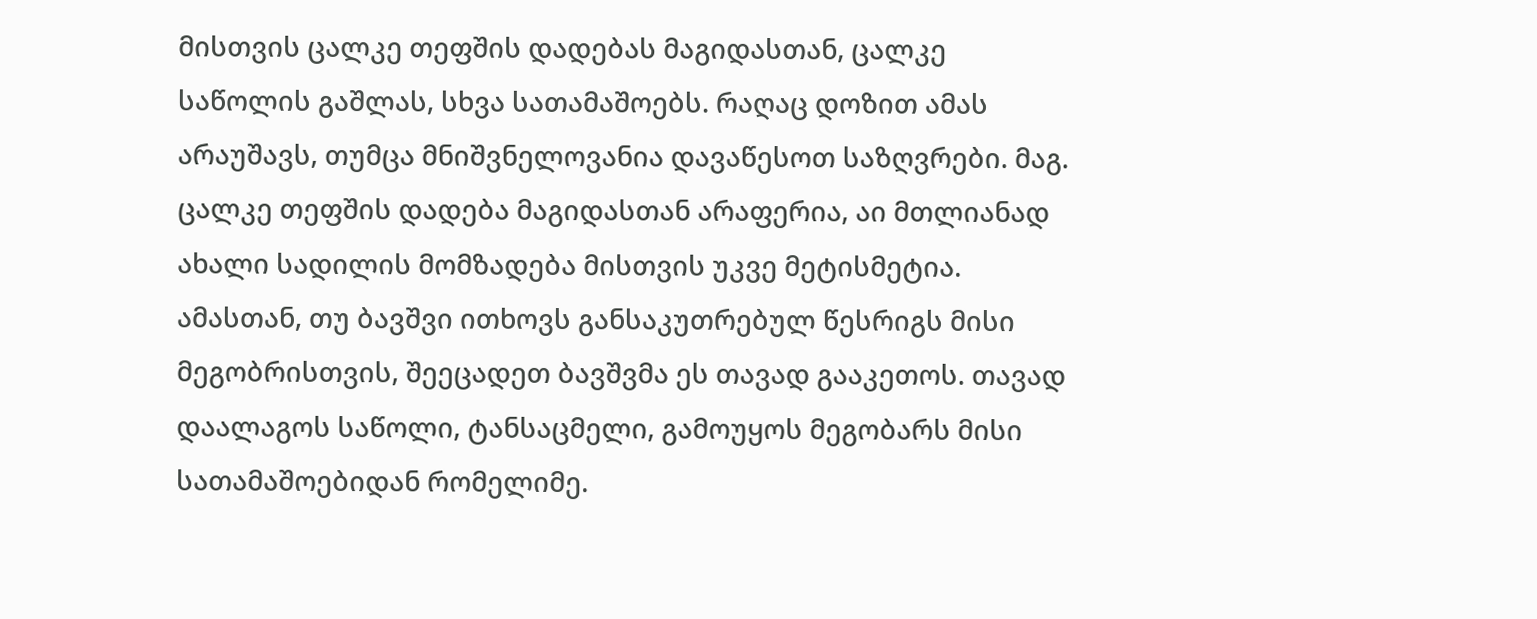მისთვის ცალკე თეფშის დადებას მაგიდასთან, ცალკე საწოლის გაშლას, სხვა სათამაშოებს. რაღაც დოზით ამას არაუშავს, თუმცა მნიშვნელოვანია დავაწესოთ საზღვრები. მაგ. ცალკე თეფშის დადება მაგიდასთან არაფერია, აი მთლიანად ახალი სადილის მომზადება მისთვის უკვე მეტისმეტია. ამასთან, თუ ბავშვი ითხოვს განსაკუთრებულ წესრიგს მისი მეგობრისთვის, შეეცადეთ ბავშვმა ეს თავად გააკეთოს. თავად დაალაგოს საწოლი, ტანსაცმელი, გამოუყოს მეგობარს მისი სათამაშოებიდან რომელიმე.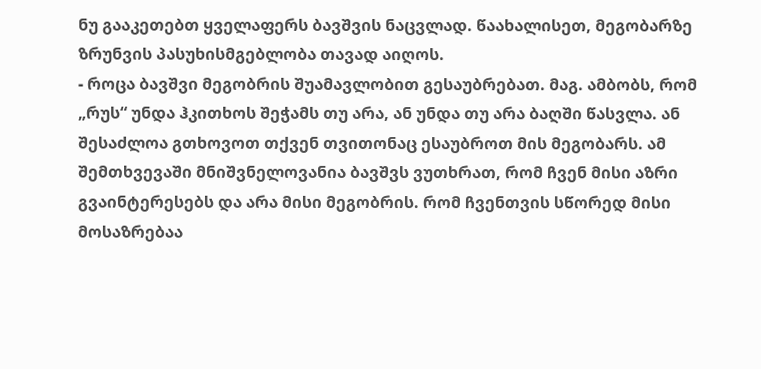ნუ გააკეთებთ ყველაფერს ბავშვის ნაცვლად. წაახალისეთ, მეგობარზე ზრუნვის პასუხისმგებლობა თავად აიღოს.
- როცა ბავშვი მეგობრის შუამავლობით გესაუბრებათ. მაგ. ამბობს, რომ „რუს“ უნდა ჰკითხოს შეჭამს თუ არა, ან უნდა თუ არა ბაღში წასვლა. ან შესაძლოა გთხოვოთ თქვენ თვითონაც ესაუბროთ მის მეგობარს. ამ შემთხვევაში მნიშვნელოვანია ბავშვს ვუთხრათ, რომ ჩვენ მისი აზრი გვაინტერესებს და არა მისი მეგობრის. რომ ჩვენთვის სწორედ მისი მოსაზრებაა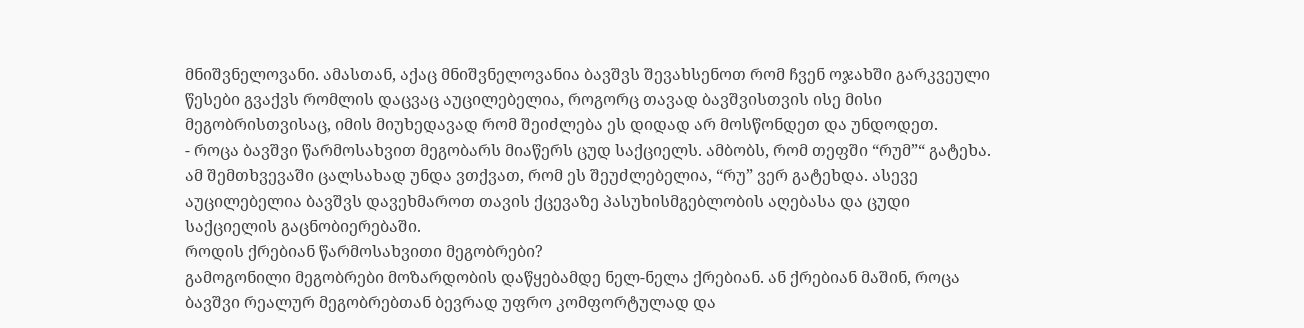მნიშვნელოვანი. ამასთან, აქაც მნიშვნელოვანია ბავშვს შევახსენოთ რომ ჩვენ ოჯახში გარკვეული წესები გვაქვს რომლის დაცვაც აუცილებელია, როგორც თავად ბავშვისთვის ისე მისი მეგობრისთვისაც, იმის მიუხედავად რომ შეიძლება ეს დიდად არ მოსწონდეთ და უნდოდეთ.
- როცა ბავშვი წარმოსახვით მეგობარს მიაწერს ცუდ საქციელს. ამბობს, რომ თეფში “რუმ”“ გატეხა. ამ შემთხვევაში ცალსახად უნდა ვთქვათ, რომ ეს შეუძლებელია, “რუ” ვერ გატეხდა. ასევე აუცილებელია ბავშვს დავეხმაროთ თავის ქცევაზე პასუხისმგებლობის აღებასა და ცუდი საქციელის გაცნობიერებაში.
როდის ქრებიან წარმოსახვითი მეგობრები?
გამოგონილი მეგობრები მოზარდობის დაწყებამდე ნელ-ნელა ქრებიან. ან ქრებიან მაშინ, როცა ბავშვი რეალურ მეგობრებთან ბევრად უფრო კომფორტულად და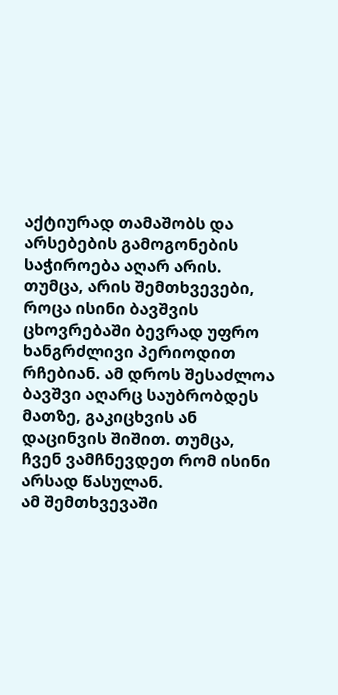აქტიურად თამაშობს და არსებების გამოგონების საჭიროება აღარ არის. თუმცა, არის შემთხვევები, როცა ისინი ბავშვის ცხოვრებაში ბევრად უფრო ხანგრძლივი პერიოდით რჩებიან. ამ დროს შესაძლოა ბავშვი აღარც საუბრობდეს მათზე, გაკიცხვის ან დაცინვის შიშით. თუმცა, ჩვენ ვამჩნევდეთ რომ ისინი არსად წასულან.
ამ შემთხვევაში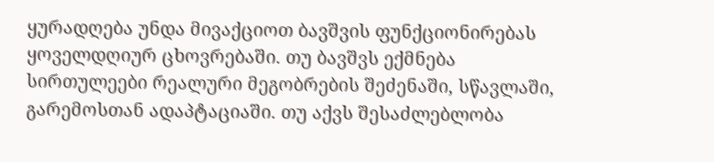ყურადღება უნდა მივაქციოთ ბავშვის ფუნქციონირებას ყოველდღიურ ცხოვრებაში. თუ ბავშვს ექმნება სირთულეები რეალური მეგობრების შეძენაში, სწავლაში, გარემოსთან ადაპტაციაში. თუ აქვს შესაძლებლობა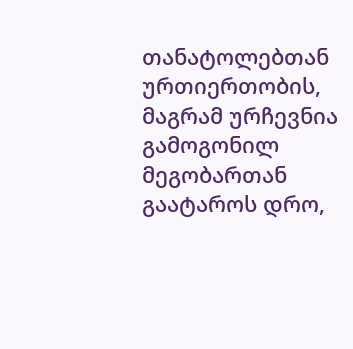თანატოლებთან ურთიერთობის, მაგრამ ურჩევნია გამოგონილ მეგობართან გაატაროს დრო,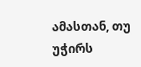ამასთან, თუ უჭირს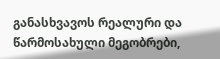განასხვავოს რეალური და წარმოსახული მეგობრები,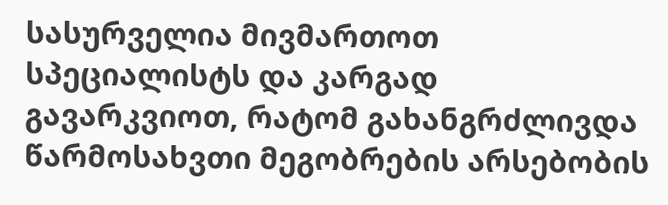სასურველია მივმართოთ სპეციალისტს და კარგად გავარკვიოთ, რატომ გახანგრძლივდა წარმოსახვთი მეგობრების არსებობის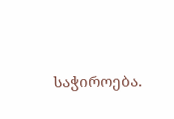საჭიროება.